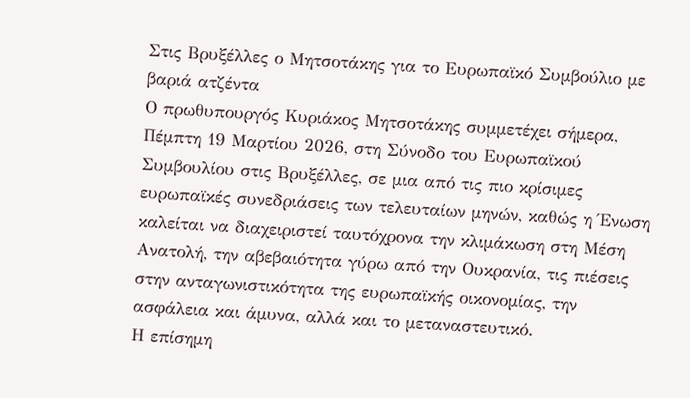Στις Βρυξέλλες ο Μητσοτάκης για το Ευρωπαϊκό Συμβούλιο με βαριά ατζέντα
Ο πρωθυπουργός Κυριάκος Μητσοτάκης συμμετέχει σήμερα, Πέμπτη 19 Μαρτίου 2026, στη Σύνοδο του Ευρωπαϊκού Συμβουλίου στις Βρυξέλλες, σε μια από τις πιο κρίσιμες ευρωπαϊκές συνεδριάσεις των τελευταίων μηνών, καθώς η Ένωση καλείται να διαχειριστεί ταυτόχρονα την κλιμάκωση στη Μέση Ανατολή, την αβεβαιότητα γύρω από την Ουκρανία, τις πιέσεις στην ανταγωνιστικότητα της ευρωπαϊκής οικονομίας, την ασφάλεια και άμυνα, αλλά και το μεταναστευτικό.
Η επίσημη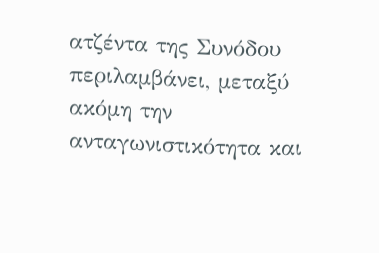ατζέντα της Συνόδου περιλαμβάνει, μεταξύ ακόμη την ανταγωνιστικότητα και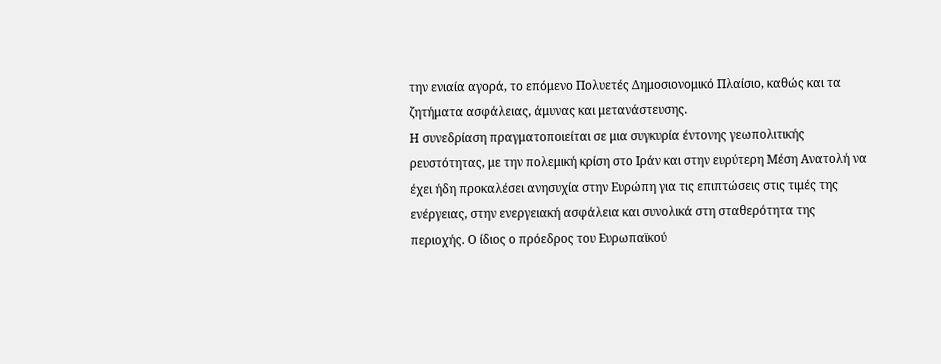την ενιαία αγορά, το επόμενο Πολυετές Δημοσιονομικό Πλαίσιο, καθώς και τα ζητήματα ασφάλειας, άμυνας και μετανάστευσης.
Η συνεδρίαση πραγματοποιείται σε μια συγκυρία έντονης γεωπολιτικής ρευστότητας, με την πολεμική κρίση στο Ιράν και στην ευρύτερη Μέση Ανατολή να έχει ήδη προκαλέσει ανησυχία στην Ευρώπη για τις επιπτώσεις στις τιμές της ενέργειας, στην ενεργειακή ασφάλεια και συνολικά στη σταθερότητα της περιοχής. Ο ίδιος ο πρόεδρος του Ευρωπαϊκού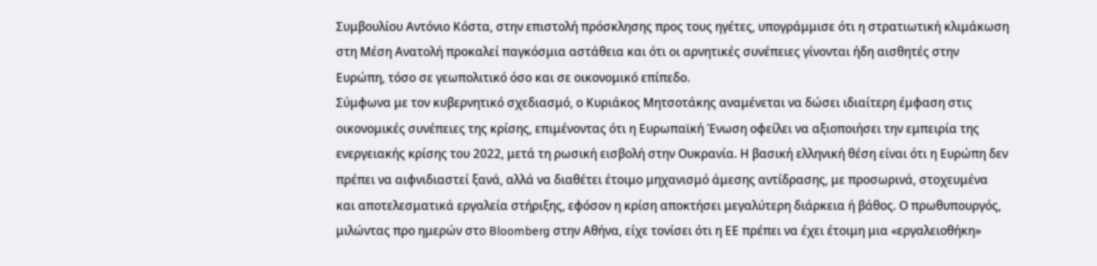Συμβουλίου Αντόνιο Κόστα, στην επιστολή πρόσκλησης προς τους ηγέτες, υπογράμμισε ότι η στρατιωτική κλιμάκωση στη Μέση Ανατολή προκαλεί παγκόσμια αστάθεια και ότι οι αρνητικές συνέπειες γίνονται ήδη αισθητές στην Ευρώπη, τόσο σε γεωπολιτικό όσο και σε οικονομικό επίπεδο.
Σύμφωνα με τον κυβερνητικό σχεδιασμό, ο Κυριάκος Μητσοτάκης αναμένεται να δώσει ιδιαίτερη έμφαση στις οικονομικές συνέπειες της κρίσης, επιμένοντας ότι η Ευρωπαϊκή Ένωση οφείλει να αξιοποιήσει την εμπειρία της ενεργειακής κρίσης του 2022, μετά τη ρωσική εισβολή στην Ουκρανία. Η βασική ελληνική θέση είναι ότι η Ευρώπη δεν πρέπει να αιφνιδιαστεί ξανά, αλλά να διαθέτει έτοιμο μηχανισμό άμεσης αντίδρασης, με προσωρινά, στοχευμένα και αποτελεσματικά εργαλεία στήριξης, εφόσον η κρίση αποκτήσει μεγαλύτερη διάρκεια ή βάθος. Ο πρωθυπουργός, μιλώντας προ ημερών στο Bloomberg στην Αθήνα, είχε τονίσει ότι η ΕΕ πρέπει να έχει έτοιμη μια «εργαλειοθήκη»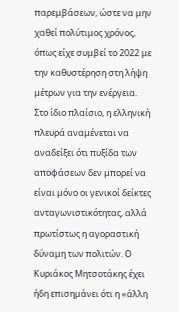παρεμβάσεων, ώστε να μην χαθεί πολύτιμος χρόνος, όπως είχε συμβεί το 2022 με την καθυστέρηση στη λήψη μέτρων για την ενέργεια.
Στο ίδιο πλαίσιο, η ελληνική πλευρά αναμένεται να αναδείξει ότι πυξίδα των αποφάσεων δεν μπορεί να είναι μόνο οι γενικοί δείκτες ανταγωνιστικότητας, αλλά πρωτίστως η αγοραστική δύναμη των πολιτών. Ο Κυριάκος Μητσοτάκης έχει ήδη επισημάνει ότι η «άλλη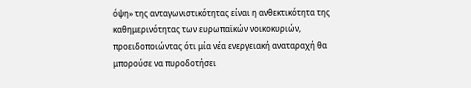όψη» της ανταγωνιστικότητας είναι η ανθεκτικότητα της καθημερινότητας των ευρωπαϊκών νοικοκυριών, προειδοποιώντας ότι μία νέα ενεργειακή αναταραχή θα μπορούσε να πυροδοτήσει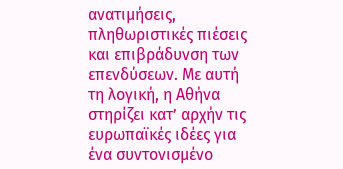ανατιμήσεις, πληθωριστικές πιέσεις και επιβράδυνση των επενδύσεων. Με αυτή τη λογική, η Αθήνα στηρίζει κατ’ αρχήν τις ευρωπαϊκές ιδέες για ένα συντονισμένο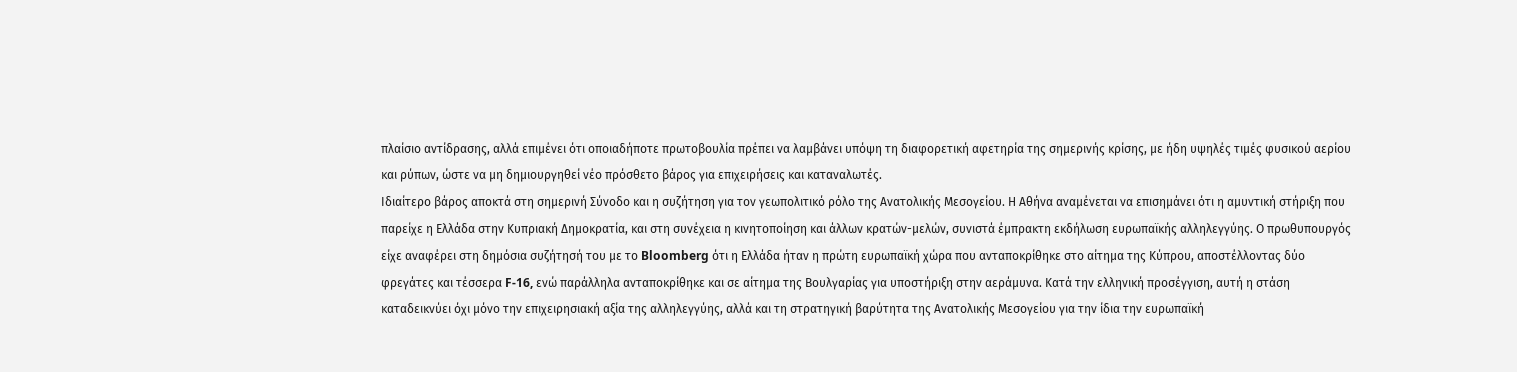πλαίσιο αντίδρασης, αλλά επιμένει ότι οποιαδήποτε πρωτοβουλία πρέπει να λαμβάνει υπόψη τη διαφορετική αφετηρία της σημερινής κρίσης, με ήδη υψηλές τιμές φυσικού αερίου και ρύπων, ώστε να μη δημιουργηθεί νέο πρόσθετο βάρος για επιχειρήσεις και καταναλωτές.
Ιδιαίτερο βάρος αποκτά στη σημερινή Σύνοδο και η συζήτηση για τον γεωπολιτικό ρόλο της Ανατολικής Μεσογείου. Η Αθήνα αναμένεται να επισημάνει ότι η αμυντική στήριξη που παρείχε η Ελλάδα στην Κυπριακή Δημοκρατία, και στη συνέχεια η κινητοποίηση και άλλων κρατών-μελών, συνιστά έμπρακτη εκδήλωση ευρωπαϊκής αλληλεγγύης. Ο πρωθυπουργός είχε αναφέρει στη δημόσια συζήτησή του με το Bloomberg ότι η Ελλάδα ήταν η πρώτη ευρωπαϊκή χώρα που ανταποκρίθηκε στο αίτημα της Κύπρου, αποστέλλοντας δύο φρεγάτες και τέσσερα F-16, ενώ παράλληλα ανταποκρίθηκε και σε αίτημα της Βουλγαρίας για υποστήριξη στην αεράμυνα. Κατά την ελληνική προσέγγιση, αυτή η στάση καταδεικνύει όχι μόνο την επιχειρησιακή αξία της αλληλεγγύης, αλλά και τη στρατηγική βαρύτητα της Ανατολικής Μεσογείου για την ίδια την ευρωπαϊκή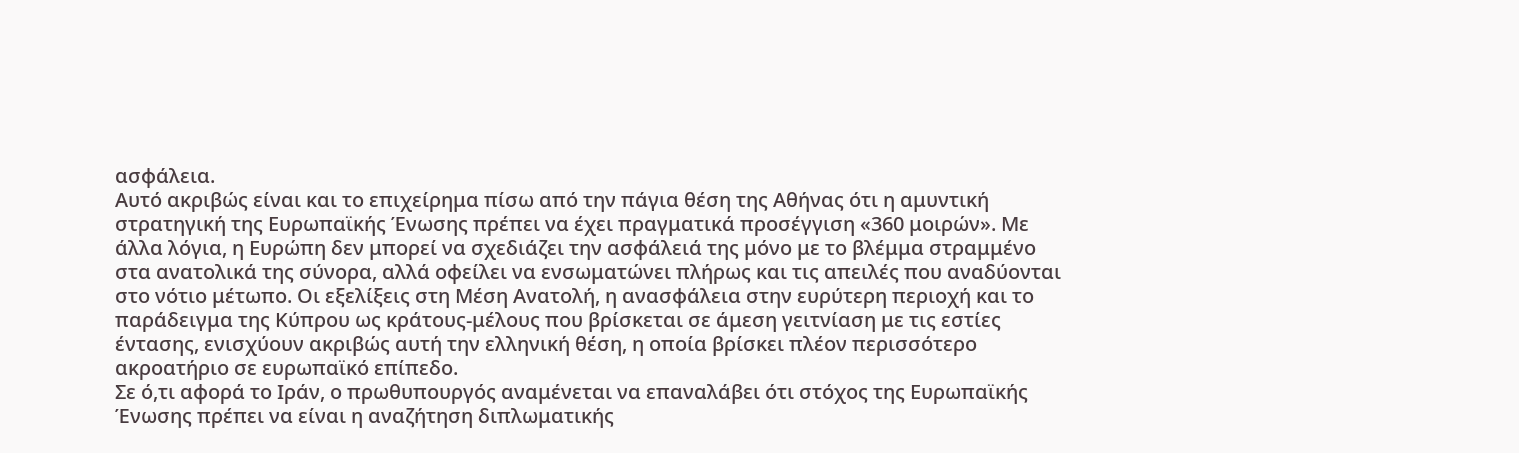ασφάλεια.
Αυτό ακριβώς είναι και το επιχείρημα πίσω από την πάγια θέση της Αθήνας ότι η αμυντική στρατηγική της Ευρωπαϊκής Ένωσης πρέπει να έχει πραγματικά προσέγγιση «360 μοιρών». Με άλλα λόγια, η Ευρώπη δεν μπορεί να σχεδιάζει την ασφάλειά της μόνο με το βλέμμα στραμμένο στα ανατολικά της σύνορα, αλλά οφείλει να ενσωματώνει πλήρως και τις απειλές που αναδύονται στο νότιο μέτωπο. Οι εξελίξεις στη Μέση Ανατολή, η ανασφάλεια στην ευρύτερη περιοχή και το παράδειγμα της Κύπρου ως κράτους-μέλους που βρίσκεται σε άμεση γειτνίαση με τις εστίες έντασης, ενισχύουν ακριβώς αυτή την ελληνική θέση, η οποία βρίσκει πλέον περισσότερο ακροατήριο σε ευρωπαϊκό επίπεδο.
Σε ό,τι αφορά το Ιράν, ο πρωθυπουργός αναμένεται να επαναλάβει ότι στόχος της Ευρωπαϊκής Ένωσης πρέπει να είναι η αναζήτηση διπλωματικής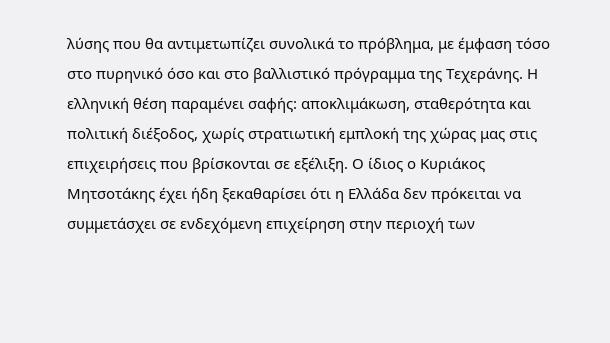λύσης που θα αντιμετωπίζει συνολικά το πρόβλημα, με έμφαση τόσο στο πυρηνικό όσο και στο βαλλιστικό πρόγραμμα της Τεχεράνης. Η ελληνική θέση παραμένει σαφής: αποκλιμάκωση, σταθερότητα και πολιτική διέξοδος, χωρίς στρατιωτική εμπλοκή της χώρας μας στις επιχειρήσεις που βρίσκονται σε εξέλιξη. Ο ίδιος ο Κυριάκος Μητσοτάκης έχει ήδη ξεκαθαρίσει ότι η Ελλάδα δεν πρόκειται να συμμετάσχει σε ενδεχόμενη επιχείρηση στην περιοχή των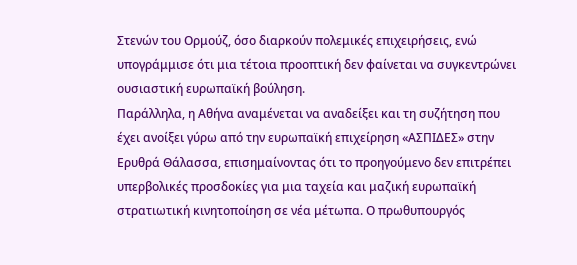Στενών του Ορμούζ, όσο διαρκούν πολεμικές επιχειρήσεις, ενώ υπογράμμισε ότι μια τέτοια προοπτική δεν φαίνεται να συγκεντρώνει ουσιαστική ευρωπαϊκή βούληση.
Παράλληλα, η Αθήνα αναμένεται να αναδείξει και τη συζήτηση που έχει ανοίξει γύρω από την ευρωπαϊκή επιχείρηση «ΑΣΠΙΔΕΣ» στην Ερυθρά Θάλασσα, επισημαίνοντας ότι το προηγούμενο δεν επιτρέπει υπερβολικές προσδοκίες για μια ταχεία και μαζική ευρωπαϊκή στρατιωτική κινητοποίηση σε νέα μέτωπα. Ο πρωθυπουργός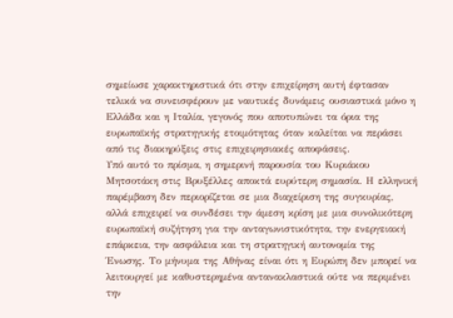σημείωσε χαρακτηριστικά ότι στην επιχείρηση αυτή έφτασαν τελικά να συνεισφέρουν με ναυτικές δυνάμεις ουσιαστικά μόνο η Ελλάδα και η Ιταλία, γεγονός που αποτυπώνει τα όρια της ευρωπαϊκής στρατηγικής ετοιμότητας όταν καλείται να περάσει από τις διακηρύξεις στις επιχειρησιακές αποφάσεις.
Υπό αυτό το πρίσμα, η σημερινή παρουσία του Κυριάκου Μητσοτάκη στις Βρυξέλλες αποκτά ευρύτερη σημασία. Η ελληνική παρέμβαση δεν περιορίζεται σε μια διαχείριση της συγκυρίας, αλλά επιχειρεί να συνδέσει την άμεση κρίση με μια συνολικότερη ευρωπαϊκή συζήτηση για την ανταγωνιστικότητα, την ενεργειακή επάρκεια, την ασφάλεια και τη στρατηγική αυτονομία της Ένωσης. Το μήνυμα της Αθήνας είναι ότι η Ευρώπη δεν μπορεί να λειτουργεί με καθυστερημένα αντανακλαστικά ούτε να περιμένει την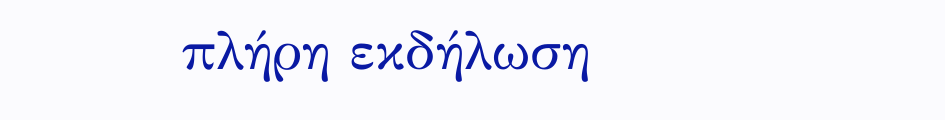πλήρη εκδήλωση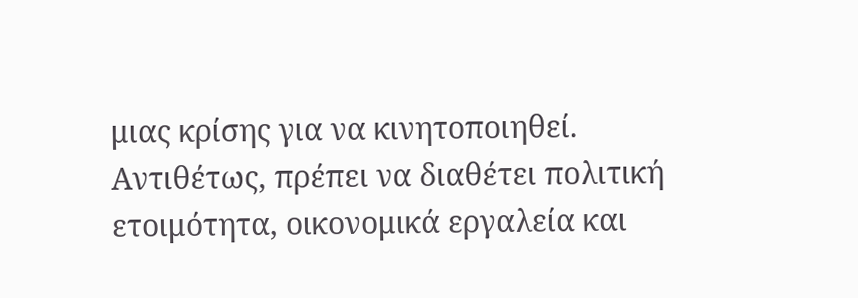μιας κρίσης για να κινητοποιηθεί. Αντιθέτως, πρέπει να διαθέτει πολιτική ετοιμότητα, οικονομικά εργαλεία και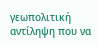γεωπολιτική αντίληψη που να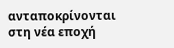ανταποκρίνονται στη νέα εποχή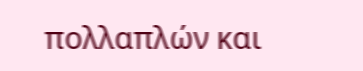πολλαπλών και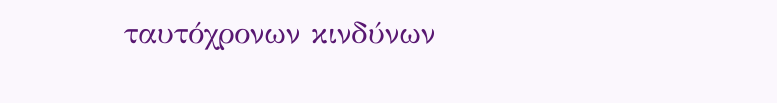ταυτόχρονων κινδύνων